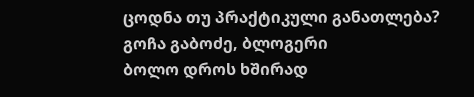ცოდნა თუ პრაქტიკული განათლება?
გოჩა გაბოძე, ბლოგერი
ბოლო დროს ხშირად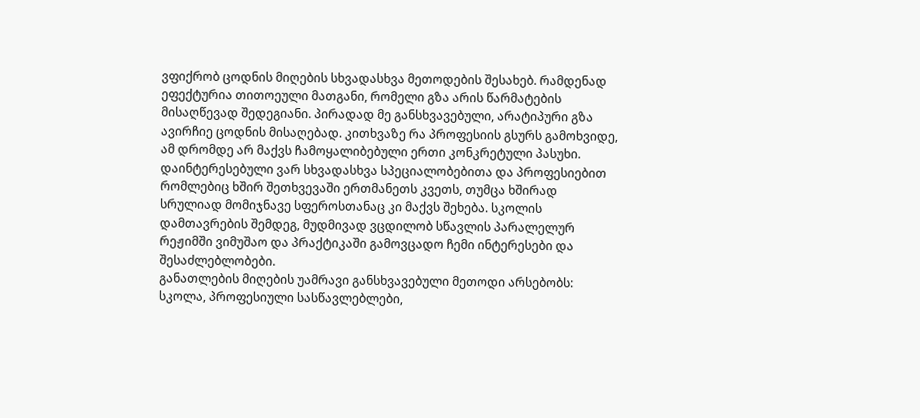ვფიქრობ ცოდნის მიღების სხვადასხვა მეთოდების შესახებ. რამდენად ეფექტურია თითოეული მათგანი, რომელი გზა არის წარმატების მისაღწევად შედეგიანი. პირადად მე განსხვავებული, არატიპური გზა ავირჩიე ცოდნის მისაღებად. კითხვაზე რა პროფესიის გსურს გამოხვიდე, ამ დრომდე არ მაქვს ჩამოყალიბებული ერთი კონკრეტული პასუხი. დაინტერესებული ვარ სხვადასხვა სპეციალობებითა და პროფესიებით რომლებიც ხშირ შეთხვევაში ერთმანეთს კვეთს, თუმცა ხშირად სრულიად მომიჯნავე სფეროსთანაც კი მაქვს შეხება. სკოლის დამთავრების შემდეგ, მუდმივად ვცდილობ სწავლის პარალელურ რეჟიმში ვიმუშაო და პრაქტიკაში გამოვცადო ჩემი ინტერესები და შესაძლებლობები.
განათლების მიღების უამრავი განსხვავებული მეთოდი არსებობს: სკოლა, პროფესიული სასწავლებლები,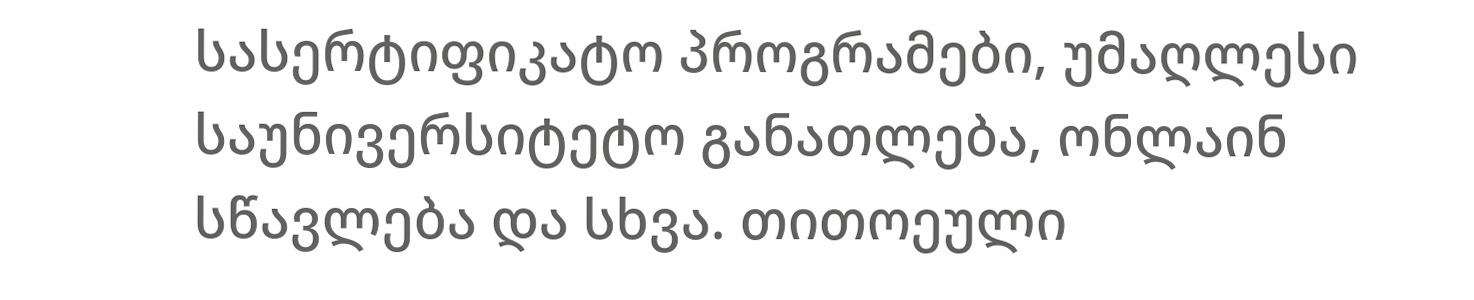სასერტიფიკატო პროგრამები, უმაღლესი საუნივერსიტეტო განათლება, ონლაინ სწავლება და სხვა. თითოეული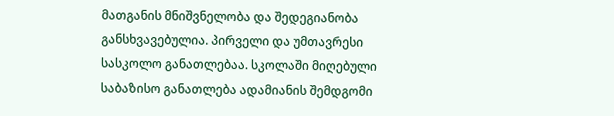მათგანის მნიშვნელობა და შედეგიანობა განსხვავებულია. პირველი და უმთავრესი სასკოლო განათლებაა. სკოლაში მიღებული საბაზისო განათლება ადამიანის შემდგომი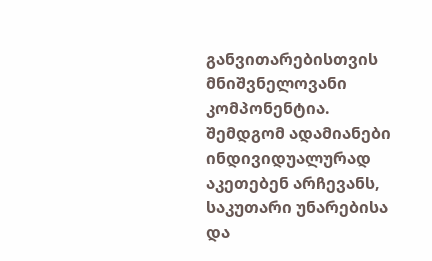განვითარებისთვის მნიშვნელოვანი კომპონენტია. შემდგომ ადამიანები ინდივიდუალურად აკეთებენ არჩევანს, საკუთარი უნარებისა და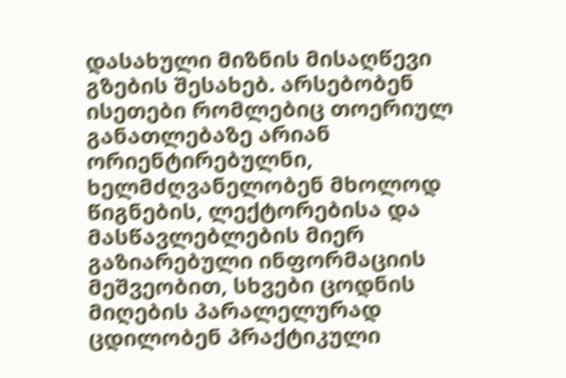დასახული მიზნის მისაღწევი გზების შესახებ. არსებობენ ისეთები რომლებიც თოერიულ განათლებაზე არიან ორიენტირებულნი, ხელმძღვანელობენ მხოლოდ წიგნების, ლექტორებისა და მასწავლებლების მიერ გაზიარებული ინფორმაციის მეშვეობით, სხვები ცოდნის მიღების პარალელურად ცდილობენ პრაქტიკული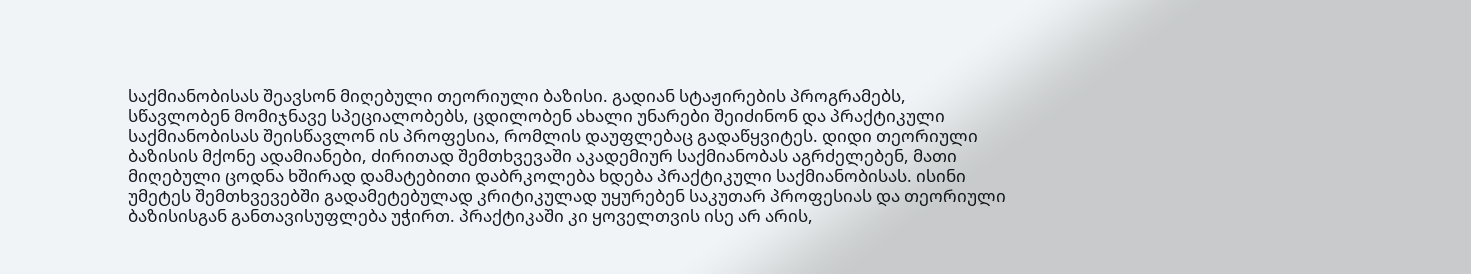საქმიანობისას შეავსონ მიღებული თეორიული ბაზისი. გადიან სტაჟირების პროგრამებს, სწავლობენ მომიჯნავე სპეციალობებს, ცდილობენ ახალი უნარები შეიძინონ და პრაქტიკული საქმიანობისას შეისწავლონ ის პროფესია, რომლის დაუფლებაც გადაწყვიტეს. დიდი თეორიული ბაზისის მქონე ადამიანები, ძირითად შემთხვევაში აკადემიურ საქმიანობას აგრძელებენ, მათი მიღებული ცოდნა ხშირად დამატებითი დაბრკოლება ხდება პრაქტიკული საქმიანობისას. ისინი უმეტეს შემთხვევებში გადამეტებულად კრიტიკულად უყურებენ საკუთარ პროფესიას და თეორიული ბაზისისგან განთავისუფლება უჭირთ. პრაქტიკაში კი ყოველთვის ისე არ არის,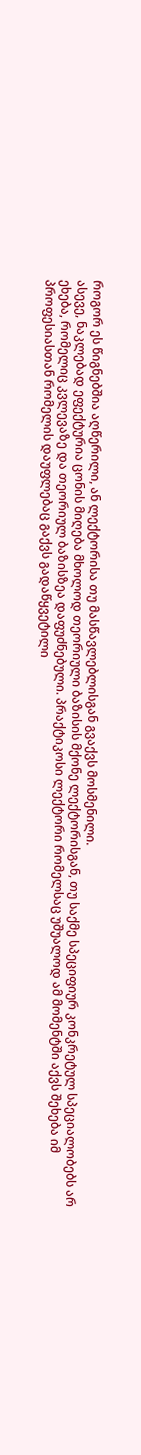როგორ ეს წიგნებშია აღწერილი, ან ლექტორისა თუ მასწავლებლისგან გვაქვს მოსმენილი.
ასევე, ნაკლებად ეფექტურია ცონის მიღება მხოლოდ თეორიული ბაზისის მქონე ლექტორისგან, თუ საქმე სპეციფიურ კონკრეტულ სპეციალობებს არ ეხება, რომელიც კვლევაზე და თეორიულ ბაზისზეა დაფუძნებული. პრაქტიკოსი ლექტორი რომელსაც უშუალოდ ამ მომენტში აქვს შეხება იმ პროფესიასთან რომელის დაუფლებაც გაქვს გადაწყვეტილი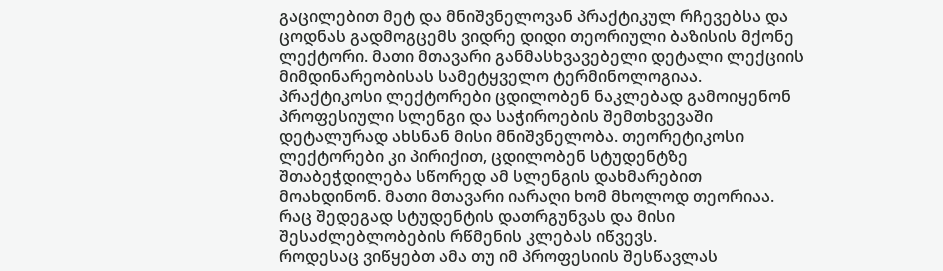გაცილებით მეტ და მნიშვნელოვან პრაქტიკულ რჩევებსა და ცოდნას გადმოგცემს ვიდრე დიდი თეორიული ბაზისის მქონე ლექტორი. მათი მთავარი განმასხვავებელი დეტალი ლექციის მიმდინარეობისას სამეტყველო ტერმინოლოგიაა. პრაქტიკოსი ლექტორები ცდილობენ ნაკლებად გამოიყენონ პროფესიული სლენგი და საჭიროების შემთხვევაში დეტალურად ახსნან მისი მნიშვნელობა. თეორეტიკოსი ლექტორები კი პირიქით, ცდილობენ სტუდენტზე შთაბეჭდილება სწორედ ამ სლენგის დახმარებით მოახდინონ. მათი მთავარი იარაღი ხომ მხოლოდ თეორიაა. რაც შედეგად სტუდენტის დათრგუნვას და მისი შესაძლებლობების რწმენის კლებას იწვევს.
როდესაც ვიწყებთ ამა თუ იმ პროფესიის შესწავლას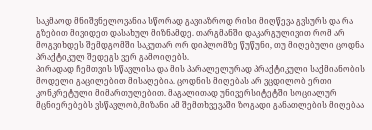საკმაოდ მნიშვნელოვანია სწორად გავიაზროდ რისი მიღწევა გვსურს და რა გზებით მივიდეთ დასახულ მიზნამდე. თარგმანში დაკარგულივით რომ არ მოგვიხდეს შემდგომში საკუთარ ორ დიპლომზე წუწუნი, თუ მიღებული ცოდნა პრაქტიკულ შედეგს ვერ გამოიღებს.
პირადად ჩემთვის სწავლისა და მის პარალელურად პრაქტიკული საქმიანობის მოდელი გაცილებით მისაღებია. ცოდნის მიღებას არ ვცდილობ ერთი კონკრეტული მიმართულებით. მაგალითად უნივერსიტეტში სოციალურ მცნიერებებს ვსწავლობ,მიზანი ამ შემთხვევაში ზოგადი განათლების მიღებაა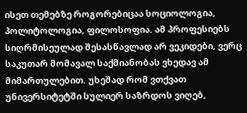ისეთ თემებზე როგორებიცაა სოციოლოგია, პოლიტოლოგია, ფილოსოფია. ამ პროფესიებს სიღრმისეულად შესასწავლად არ ვეკიდები, ვერც საკუთარ მომავალ საქმიანობას ვხედავ ამ მიმართულებით. უხეშად რომ ვთქვათ უნივერსიტეტში სულიერ საზრდოს ვიღებ,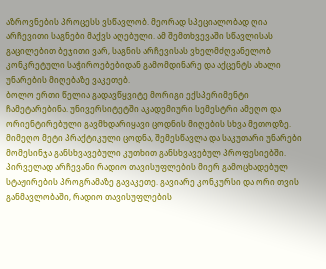აზროვნების პროცესს ვსწავლობ. მეორად სპეციალობად ღია არჩევითი საგნები მაქვს აღებული. ამ შემთხვევაში სწავლისას გაცილებით ბეჯითი ვარ, საგნის არჩევისას ვხელმძღვანელობ კონკრეტული საჭიროებებიდან გამომდინარე და აქცენტს ახალი უნარების მიღებაზე ვაკეთებ.
ბოლო ერთი წელია გადავწყვიტე მორიგი ექსპერიმენტი ჩამეტარებინა. უნივერსიტეტში აკადემიური სემესტრი ამეღო და ორიენტირებული გავმხდარიყავი ცოდნის მიღების სხვა მეთოდზე. მიმეღო მეტი პრაქტიკული ცოდნა, შემესწავლა და საკუთარი უნარები მომესინჯა განსხვავებული კუთხით განსხვავებულ პროფესიებში. პირველად არჩევანი რადიო თავისუფლების მიერ გამოცხადებულ სტაჟირების პროგრამაზე გავაკეთე. გავიარე კონკურსი და ორი თვის განმავლობაში, რადიო თავისუფლების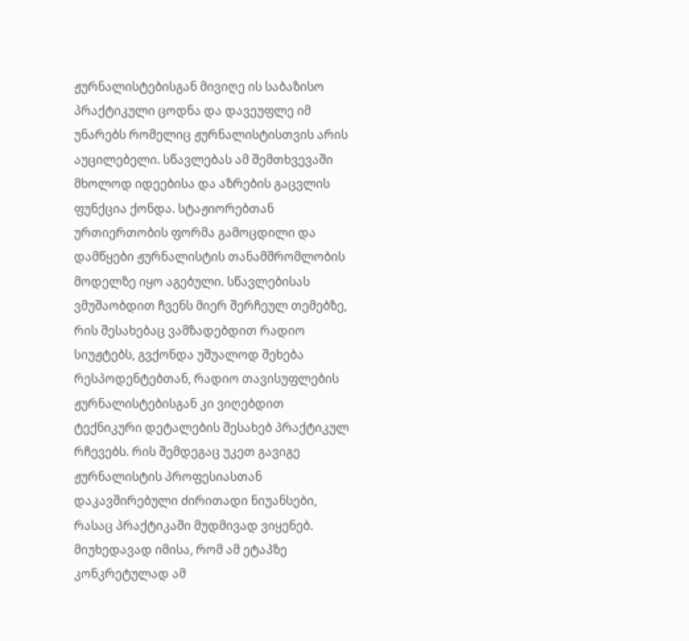ჟურნალისტებისგან მივიღე ის საბაზისო პრაქტიკული ცოდნა და დავეუფლე იმ უნარებს რომელიც ჟურნალისტისთვის არის აუცილებელი. სწავლებას ამ შემთხვევაში მხოლოდ იდეებისა და აზრების გაცვლის ფუნქცია ქონდა. სტაჟიორებთან ურთიერთობის ფორმა გამოცდილი და დამწყები ჟურნალისტის თანამშრომლობის მოდელზე იყო აგებული. სწავლებისას ვმუშაობდით ჩვენს მიერ შერჩეულ თემებზე, რის შესახებაც ვამზადებდით რადიო სიუჟტებს, გვქონდა უშუალოდ შეხება რესპოდენტებთან, რადიო თავისუფლების ჟურნალისტებისგან კი ვიღებდით ტექნიკური დეტალების შესახებ პრაქტიკულ რჩევებს. რის შემდეგაც უკეთ გავიგე ჟურნალისტის პროფესიასთან დაკავშირებული ძირითადი ნიუანსები, რასაც პრაქტიკაში მუდმივად ვიყენებ. მიუხედავად იმისა, რომ ამ ეტაპზე კონკრეტულად ამ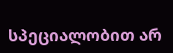სპეციალობით არ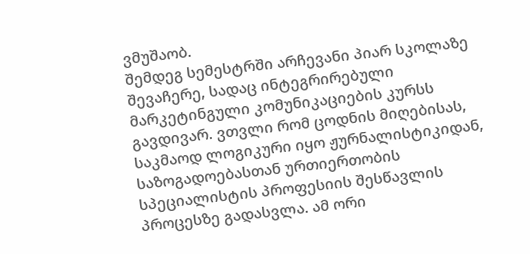ვმუშაობ.
შემდეგ სემესტრში არჩევანი პიარ სკოლაზე შევაჩერე, სადაც ინტეგრირებული მარკეტინგული კომუნიკაციების კურსს გავდივარ. ვთვლი რომ ცოდნის მიღებისას, საკმაოდ ლოგიკური იყო ჟურნალისტიკიდან, საზოგადოებასთან ურთიერთობის სპეციალისტის პროფესიის შესწავლის პროცესზე გადასვლა. ამ ორი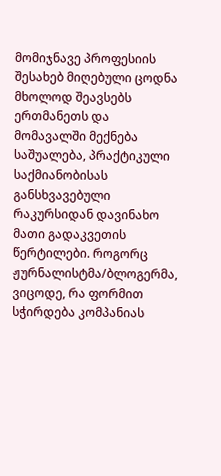მომიჯნავე პროფესიის შესახებ მიღებული ცოდნა მხოლოდ შეავსებს ერთმანეთს და მომავალში მექნება საშუალება, პრაქტიკული საქმიანობისას განსხვავებული რაკურსიდან დავინახო მათი გადაკვეთის წერტილები. როგორც ჟურნალისტმა/ბლოგერმა, ვიცოდე, რა ფორმით სჭირდება კომპანიას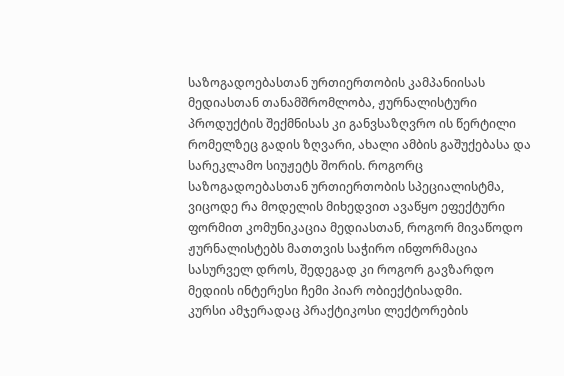საზოგადოებასთან ურთიერთობის კამპანიისას მედიასთან თანამშრომლობა, ჟურნალისტური პროდუქტის შექმნისას კი განვსაზღვრო ის წერტილი რომელზეც გადის ზღვარი, ახალი ამბის გაშუქებასა და სარეკლამო სიუჟეტს შორის. როგორც საზოგადოებასთან ურთიერთობის სპეციალისტმა, ვიცოდე რა მოდელის მიხედვით ავაწყო ეფექტური ფორმით კომუნიკაცია მედიასთან, როგორ მივაწოდო ჟურნალისტებს მათთვის საჭირო ინფორმაცია სასურველ დროს, შედეგად კი როგორ გავზარდო მედიის ინტერესი ჩემი პიარ ობიექტისადმი.
კურსი ამჯერადაც პრაქტიკოსი ლექტორების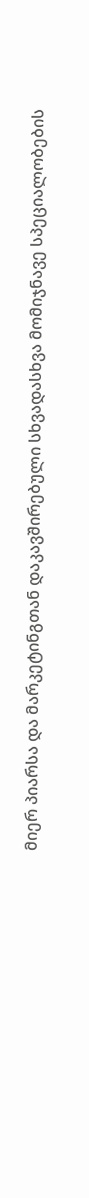მიერ პიარსა და მარკეტინგთან დაკავშირებული სხვადასხვა მომიჯნავე სპეციალობების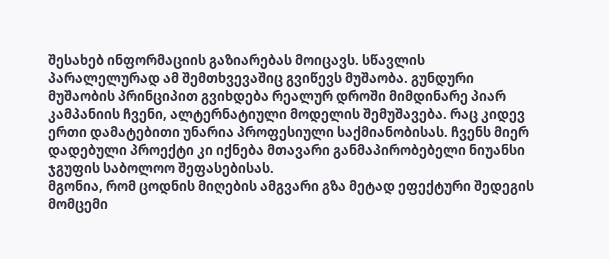შესახებ ინფორმაციის გაზიარებას მოიცავს. სწავლის პარალელურად ამ შემთხვევაშიც გვიწევს მუშაობა. გუნდური მუშაობის პრინციპით გვიხდება რეალურ დროში მიმდინარე პიარ კამპანიის ჩვენი, ალტერნატიული მოდელის შემუშავება. რაც კიდევ ერთი დამატებითი უნარია პროფესიული საქმიანობისას. ჩვენს მიერ დადებული პროექტი კი იქნება მთავარი განმაპირობებელი ნიუანსი ჯგუფის საბოლოო შეფასებისას.
მგონია, რომ ცოდნის მიღების ამგვარი გზა მეტად ეფექტური შედეგის მომცემი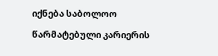იქნება საბოლოო წარმატებული კარიერის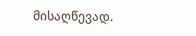მისაღწევად.